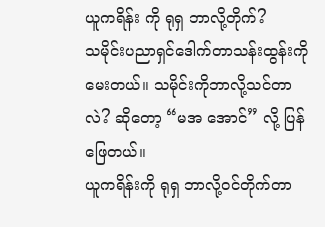ယူကရိန်း ကို ရုရှ ဘာလို့တိုက်?
သမိုင်းပညာရှင်ဒေါက်တာသန်းထွန်းကို မေးတယ်။ သမိုင်းကိုဘာလို့သင်တာလဲ? ဆိုတော့ “မအ အောင်” လို့ ပြန်ဖြေတယ်။
ယူကရိန်းကို ရုရှ ဘာလို့ဝင်တိုက်တာ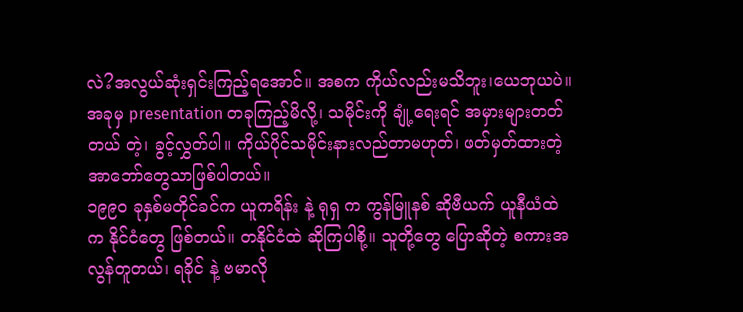လဲ?အလွယ်ဆုံးရှင်းကြည့်ရအောင်။ အစက ကိုယ်လည်းမသိဘူး၊ယေဘုယပဲ။ အခုမှ presentation တခုကြည့်မိလို့၊ သမိုင်းကို ချုံ့ရေးရင် အမှားများတတ်တယ် တဲ့၊ ခွင့်လွှတ်ပါ။ ကိုယ်ပိုင်သမိုင်းနားလည်တာမဟုတ်၊ ဖတ်မှတ်ထားတဲ့အာဘော်တွေသာဖြစ်ပါတယ်။
၁၉၉၀ ခုနှစ်မတိုင်ခင်က ယူကရိန်း နဲ့ ရုရှ က ကွန်မြူနစ် ဆိုဗီယက် ယူနီယံထဲက နိုင်ငံတွေ ဖြစ်တယ်။ တနိုင်ငံထဲ ဆိုကြပါစို့။ သူတို့တွေ ပြောဆိုတဲ့ စကားအလွန်တူတယ်၊ ရခိုင် နဲ့ ဗမာလို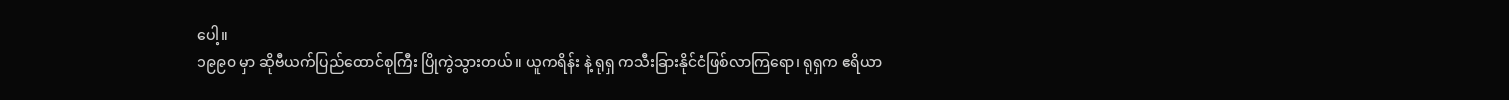ပေါ့။
၁၉၉၀ မှာ ဆိုဗီယက်ပြည်ထောင်စုကြီး ပြိုကွဲသွားတယ်။ ယူကရိန်း နဲ့ ရုရှ ကသီးခြားနိုင်ငံဖြစ်လာကြရော၊ ရုရှက ဧရိယာ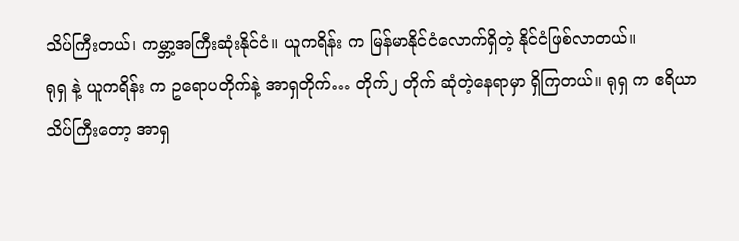သိပ်ကြီးတယ်၊ ကမ္ဘာ့အကြီးဆုံးနိုင်ငံ။ ယူကရိန်း က မြန်မာနိုင်ငံလောက်ရှိတဲ့ နိုင်ငံဖြစ်လာတယ်။
ရုရှ နဲ့ ယူကရိန်း က ဥရောပတိုက်နဲ့ အာရှတိုက်… တိုက်၂ တိုက် ဆုံတဲ့နေရာမှာ ရှိကြတယ်။ ရုရှ က ဧရိယာသိပ်ကြီးတော့ အာရှ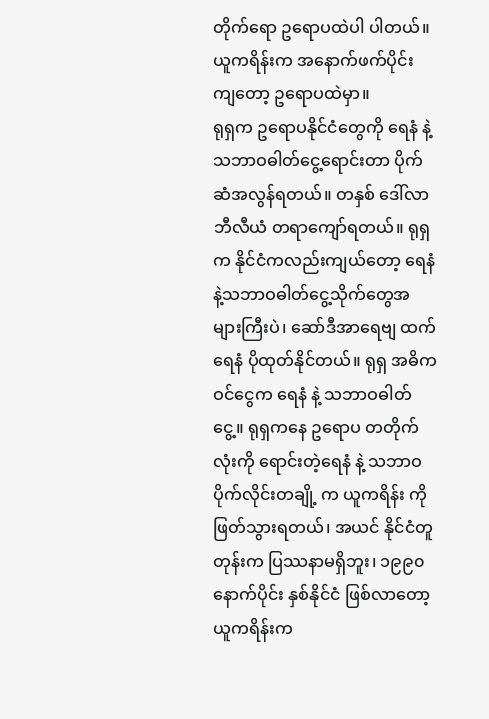တိုက်ရော ဥရောပထဲပါ ပါတယ်။ ယူကရိန်းက အနောက်ဖက်ပိုင်း ကျတော့ ဥရောပထဲမှာ။
ရုရှက ဥရောပနိုင်ငံတွေကို ရေနံ နဲ့ သဘာဝဓါတ်ငွေ့ရောင်းတာ ပိုက်ဆံအလွန်ရတယ်။ တနှစ် ဒေါ်လာ ဘီလီယံ တရာကျော်ရတယ်။ ရုရှ က နိုင်ငံကလည်းကျယ်တော့ ရေနံ နဲ့သဘာဝဓါတ်ငွေ့သိုက်တွေအများကြီးပဲ၊ ဆော်ဒီအာရေဗျ ထက် ရေနံ ပိုထုတ်နိုင်တယ်။ ရုရှ အဓိကဝင်ငွေက ရေနံ နဲ့ သဘာဝဓါတ်ငွေ့။ ရုရှကနေ ဥရောပ တတိုက်လုံးကို ရောင်းတဲ့ရေနံ နဲ့ သဘာဝ ပိုက်လိုင်းတချို့ က ယူကရိန်း ကို ဖြတ်သွားရတယ်၊ အယင် နိုင်ငံတူတုန်းက ပြဿနာမရှိဘူး၊ ၁၉၉၀ နောက်ပိုင်း နှစ်နိုင်ငံ ဖြစ်လာတော့ ယူကရိန်းက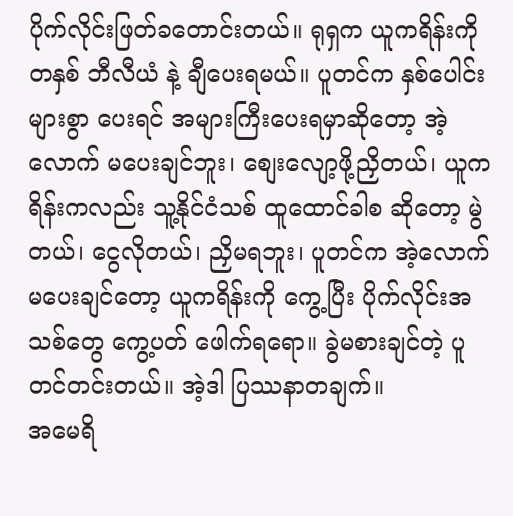ပိုက်လိုင်းဖြတ်ခတောင်းတယ်။ ရုရှက ယူကရိန်းကို တနှစ် ဘီလီယံ နဲ့ ချီပေးရမယ်။ ပူတင်က နှစ်ပေါင်းများစွာ ပေးရင် အများကြီးပေးရမှာဆိုတော့ အဲ့လောက် မပေးချင်ဘူး၊ စျေးလျော့ဖို့ညှိတယ်၊ ယူကရိန်းကလည်း သူ့နိုင်ငံသစ် ထူထောင်ခါစ ဆိုတော့ မွဲတယ်၊ ငွေလိုတယ်၊ ညှိမရဘူး၊ ပူတင်က အဲ့လောက် မပေးချင်တော့ ယူကရိန်းကို ကွေ့ပြီး ပိုက်လိုင်းအသစ်တွေ ကွေ့ပတ် ဖေါက်ရရော။ ခွဲမစားချင်တဲ့ ပူတင်တင်းတယ်။ အဲ့ဒါ ပြဿနာတချက်။
အမေရိ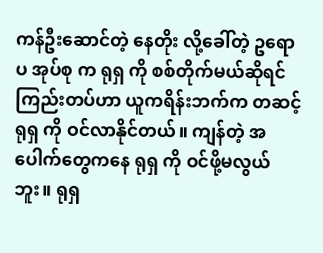ကန်ဦးဆောင်တဲ့ နေတိုး လို့ခေါ်တဲ့ ဥရောပ အုပ်စု က ရုရှ ကို စစ်တိုက်မယ်ဆိုရင် ကြည်းတပ်ဟာ ယူကရိန်းဘက်က တဆင့် ရုရှ ကို ဝင်လာနိုင်တယ်။ ကျန်တဲ့ အပေါက်တွေကနေ ရုရှ ကို ဝင်ဖို့မလွယ်ဘူး။ ရုရှ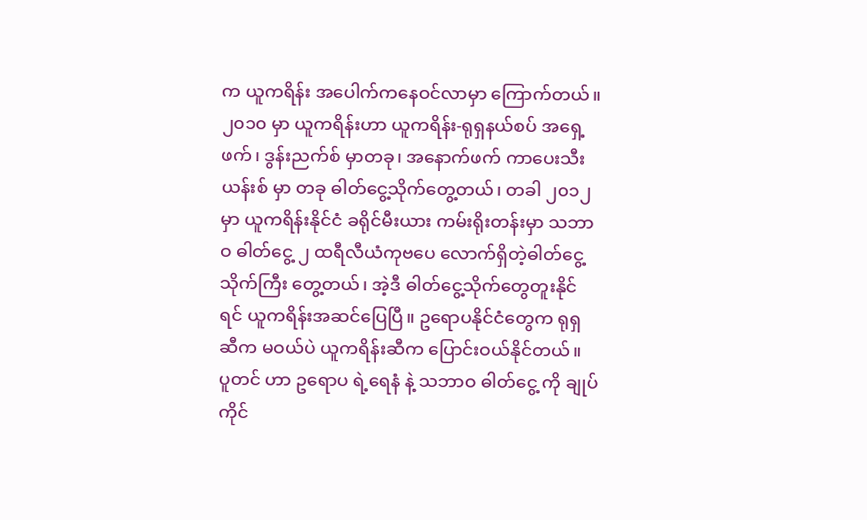က ယူကရိန်း အပေါက်ကနေဝင်လာမှာ ကြောက်တယ်။
၂၀၁၀ မှာ ယူကရိန်းဟာ ယူကရိန်း-ရုရှနယ်စပ် အရှေ့ဖက်၊ ဒွန်းညက်စ် မှာတခု၊ အနောက်ဖက် ကာပေးသီးယန်းစ် မှာ တခု ဓါတ်ငွေ့သိုက်တွေ့တယ်၊ တခါ ၂၀၁၂ မှာ ယူကရိန်းနိုင်ငံ ခရိုင်မီးယား ကမ်းရိုးတန်းမှာ သဘာဝ ဓါတ်ငွေ့ ၂ ထရီလီယံကုဗပေ လောက်ရှိတဲ့ဓါတ်ငွေ့သိုက်ကြီး တွေ့တယ်၊ အဲ့ဒီ ဓါတ်ငွေ့သိုက်တွေတူးနိုင်ရင် ယူကရိန်းအဆင်ပြေပြီ။ ဥရောပနိုင်ငံတွေက ရုရှဆီက မဝယ်ပဲ ယူကရိန်းဆီက ပြောင်းဝယ်နိုင်တယ်။
ပူတင် ဟာ ဥရောပ ရဲ့ရေနံ နဲ့ သဘာဝ ဓါတ်ငွေ့ ကို ချုပ်ကိုင်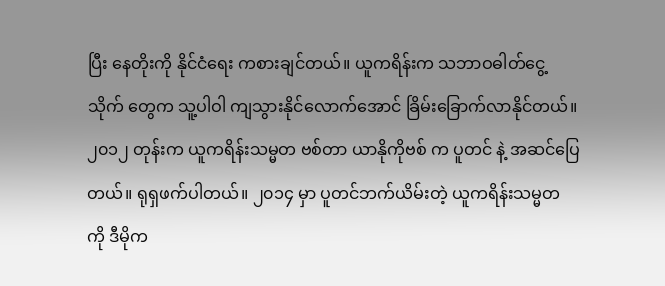ပြီး နေတိုးကို နိုင်ငံရေး ကစားချင်တယ်။ ယူကရိန်းက သဘာဝဓါတ်ငွေ့သိုက် တွေက သူ့ပါဝါ ကျသွားနိုင်လောက်အောင် ခြိမ်းခြောက်လာနိုင်တယ်။
၂၀၁၂ တုန်းက ယူကရိန်းသမ္မတ ဗစ်တာ ယာနိုကိုဗစ် က ပူတင် နဲ့ အဆင်ပြေတယ်။ ရုရှဖက်ပါတယ်။ ၂၀၁၄ မှာ ပူတင်ဘက်ယိမ်းတဲ့ ယူကရိန်းသမ္မတ ကို ဒီမိုက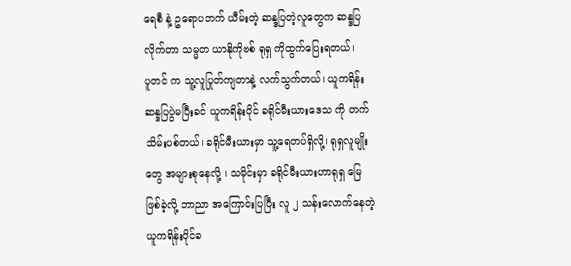ရေစီ နဲ့ ဥရောပဘက် ယီမ်းတဲ့ ဆန္ဒပြတဲ့လူတွေက ဆန္ဒပြလိုက်တာ သမ္မတ ယာနိုကိုဗစ် ရုရှ ကိုထွက်ပြေးရတယ်၊
ပူတင် က သူ့လူပြုတ်ကျတာနဲ့ လက်သွက်တယ်၊ ယူကရိန်းဆန္ဒပြပွဲမပြီးခင် ယူကရိန်းပိုင် ခရိုင်မီးယားဒေသ ကို တက်သိမ်းပစ်တယ်၊ ခရိုင်မီးယားမှာ သူ့ရေတပ်ရှိလို့၊ ရုရှလူမျိုးတွေ အများစုနေလို့ ၊ သမိုင်းမှာ ခရိုင်မီးယားဟာရုရှ မြေ ဖြစ်ခဲ့လို့ ဘာညာ အကြောင်းပြပြီး လူ ၂ သန်းလောက်နေတဲ့ ယူကရိန်းပိုင်ခ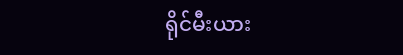ရိုင်မီးယား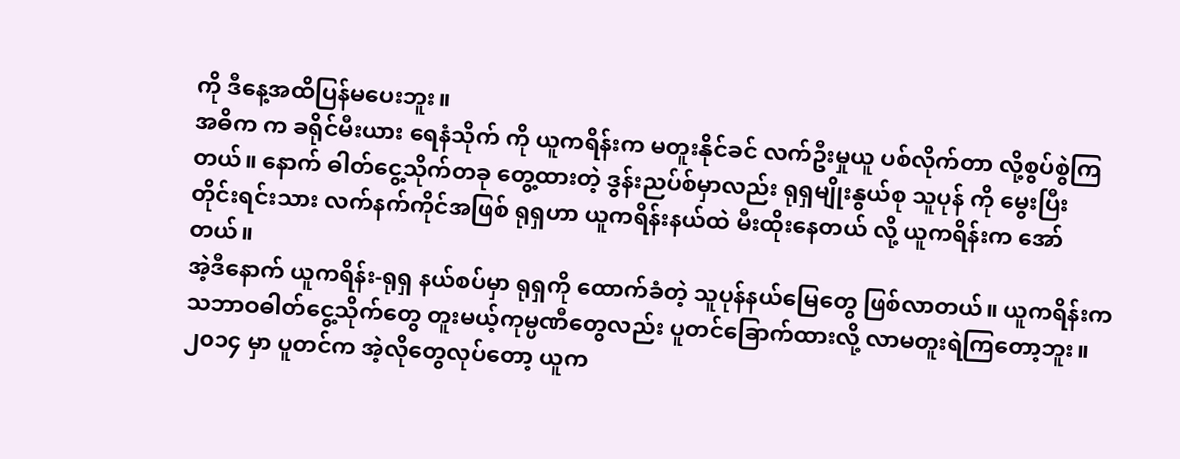ကို ဒီနေ့အထိပြန်မပေးဘူး။
အဓိက က ခရိုင်မီးယား ရေနံသိုက် ကို ယူကရိန်းက မတူးနိုင်ခင် လက်ဦးမှုယူ ပစ်လိုက်တာ လို့စွပ်စွဲကြတယ်။ နောက် ဓါတ်ငွေ့သိုက်တခု တွေ့ထားတဲ့ ဒွန်းညပ်စ်မှာလည်း ရုရှမျိုးနွယ်စု သူပုန် ကို မွေးပြီး တိုင်းရင်းသား လက်နက်ကိုင်အဖြစ် ရုရှဟာ ယူကရိန်းနယ်ထဲ မီးထိုးနေတယ် လို့ ယူကရိန်းက အော်တယ်။
အဲ့ဒီနောက် ယူကရိန်း-ရုရှ နယ်စပ်မှာ ရုရှကို ထောက်ခံတဲ့ သူပုန်နယ်မြေတွေ ဖြစ်လာတယ်။ ယူကရိန်းက သဘာဝဓါတ်ငွေ့သိုက်တွေ တူးမယ့်ကုမ္ပဏီတွေလည်း ပူတင်ခြောက်ထားလို့ လာမတူးရဲကြတော့ဘူး။
၂၀၁၄ မှာ ပူတင်က အဲ့လိုတွေလုပ်တော့ ယူက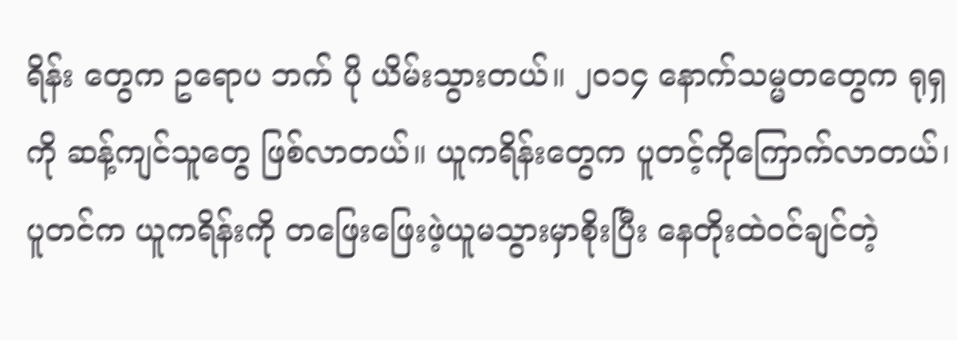ရိန်း တွေက ဥရောပ ဘက် ပို ယိမ်းသွားတယ်။ ၂၀၁၄ နောက်သမ္မတတွေက ရုရှ ကို ဆန့်ကျင်သူတွေ ဖြစ်လာတယ်။ ယူကရိန်းတွေက ပူတင့်ကိုကြောက်လာတယ်၊ ပူတင်က ယူကရိန်းကို တဖြေးဖြေးဖဲ့ယူမသွားမှာစိုးပြီး နေတိုးထဲဝင်ချင်တဲ့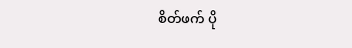စိတ်ဖက် ပို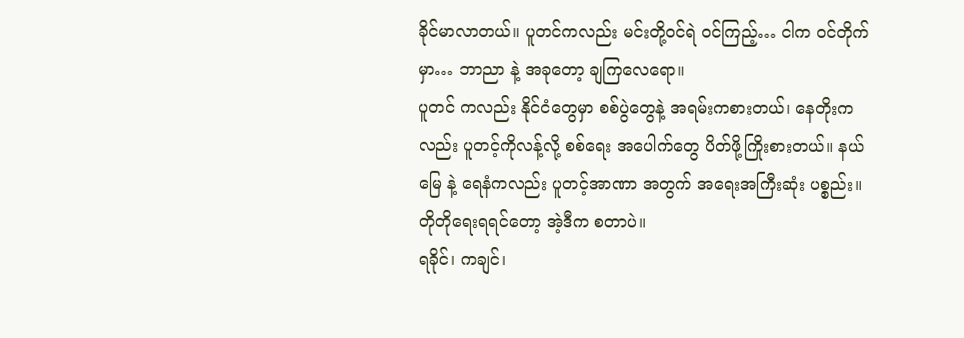ခိုင်မာလာတယ်။ ပူတင်ကလည်း မင်းတို့ဝင်ရဲ ဝင်ကြည့်… ငါက ဝင်တိုက်မှာ… ဘာညာ နဲ့ အခုတော့ ချကြလေရော။
ပူတင် ကလည်း နိုင်ငံတွေမှာ စစ်ပွဲတွေနဲ့ အရမ်းကစားတယ်၊ နေတိုးကလည်း ပူတင့်ကိုလန့်လို့ စစ်ရေး အပေါက်တွေ ပိတ်ဖို့ကြိုးစားတယ်။ နယ်မြေ နဲ့ ရေနံကလည်း ပူတင့်အာဏာ အတွက် အရေးအကြီးဆုံး ပစ္စည်း။
တိုတိုရေးရရင်တော့ အဲ့ဒီက စတာပဲ။
ရခိုင်၊ ကချင်၊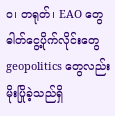ဝ၊ တရုတ်၊ EAO တွေ ဓါတ်ငွေ့ပိုက်လိုင်းတွေ geopolitics တွေလည်း မိုးပြိုခဲ့သည်ရှိ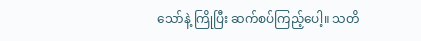သော်နဲ့ ကြိုပြီး ဆက်စပ်ကြည့်ပေါ့။ သတိ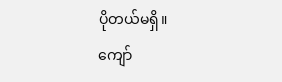ပိုတယ်မရှိ။
ကျော်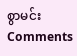စွာမင်း
Comments